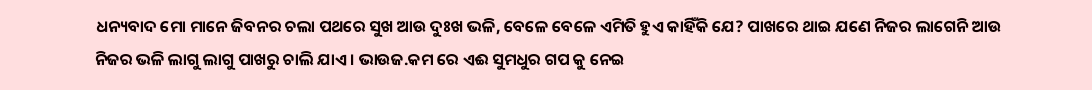ଧନ୍ୟବାଦ ମୋ ମାନେ ଜିବନର ଚଲା ପଥରେ ସୁଖ ଆଉ ଦୁଃଖ ଭଳି, ବେଳେ ବେଳେ ଏମିତି ହୁଏ କାହିଁକି ଯେ? ପାଖରେ ଥାଇ ଯଣେ ନିଜର ଲାଗେନି ଆଉ ନିଜର ଭଳି ଲାଗୁ ଲାଗୁ ପାଖରୁ ଚାଲି ଯାଏ । ଭାଉଜ.କମ ରେ ଏଈ ସୁମଧୁର ଗପ କୁ ନେଇ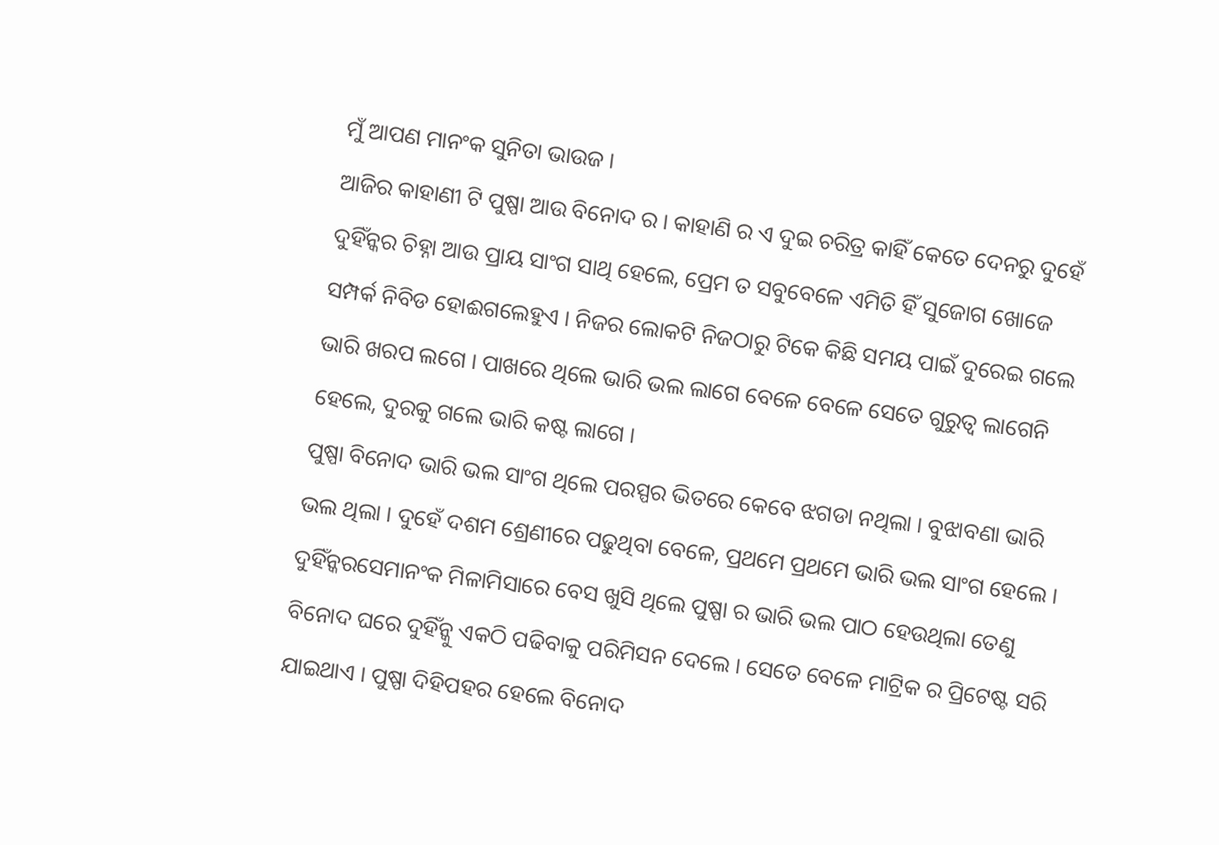ମୁଁ ଆପଣ ମାନଂକ ସୁନିତା ଭାଉଜ ।
ଆଜିର କାହାଣୀ ଟି ପୁଷ୍ପା ଆଉ ବିନୋଦ ର । କାହାଣି ର ଏ ଦୁଇ ଚରିତ୍ର କାହିଁ କେତେ ଦେନରୁ ଦୁହେଁ ଦୁହିଁନ୍କର ଚିହ୍ନା ଆଉ ପ୍ରାୟ ସାଂଗ ସାଥି ହେଲେ, ପ୍ରେମ ତ ସବୁବେଳେ ଏମିତି ହିଁ ସୁଜୋଗ ଖୋଜେ ସମ୍ପର୍କ ନିବିଡ ହୋଈଗଲେହୁଏ । ନିଜର ଲୋକଟି ନିଜଠାରୁ ଟିକେ କିଛି ସମୟ ପାଇଁ ଦୁରେଇ ଗଲେ ଭାରି ଖରପ ଲଗେ । ପାଖରେ ଥିଲେ ଭାରି ଭଲ ଲାଗେ ବେଳେ ବେଳେ ସେତେ ଗୁରୁତ୍ୱ ଲାଗେନି ହେଲେ, ଦୁରକୁ ଗଲେ ଭାରି କଷ୍ଟ ଲାଗେ ।
ପୁଷ୍ପା ବିନୋଦ ଭାରି ଭଲ ସାଂଗ ଥିଲେ ପରସ୍ପର ଭିତରେ କେବେ ଝଗଡା ନଥିଲା । ବୁଝାବଣା ଭାରି ଭଲ ଥିଲା । ଦୁହେଁ ଦଶମ ଶ୍ରେଣୀରେ ପଢୁଥିବା ବେଳେ, ପ୍ରଥମେ ପ୍ରଥମେ ଭାରି ଭଲ ସାଂଗ ହେଲେ । ଦୁହିଁନ୍କରସେମାନଂକ ମିଳାମିସାରେ ବେସ ଖୁସି ଥିଲେ ପୁଷ୍ପା ର ଭାରି ଭଲ ପାଠ ହେଉଥିଲା ତେଣୁ ବିନୋଦ ଘରେ ଦୁହିଁନ୍କୁ ଏକଠି ପଢିବାକୁ ପରିମିସନ ଦେଲେ । ସେତେ ବେଳେ ମାଟ୍ରିକ ର ପ୍ରିଟେଷ୍ଟ ସରି ଯାଇଥାଏ । ପୁଷ୍ପା ଦିହିପହର ହେଲେ ବିନୋଦ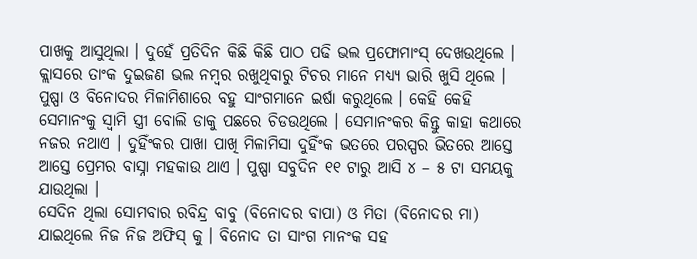ପାଖକୁ ଆସୁଥିଲା । ଦୁହେଁ ପ୍ରତିଦିନ କିଛି କିଛି ପାଠ ପଢି ଭଲ ପ୍ରଫୋମାଂସ୍ ଦେଖଉଥିଲେ । କ୍ଲାସରେ ତାଂକ ଦୁଇଜଣ ଭଲ ନମ୍ବର ରଖୁଥିବାରୁ ଟିଚର ମାନେ ମଧ୍ୟ୍ୟ ଭାରି ଖୁସି ଥିଲେ ।
ପୁଷ୍ପା ଓ ବିନୋଦର ମିଳାମିଶାରେ ବହୁ ସାଂଗମାନେ ଇର୍ଷା କରୁଥିଲେ । କେହି କେହି ସେମାନଂକୁ ସ୍ୱାମି ସ୍ତ୍ରୀ ବୋଲି ଡାକୁ ପଛରେ ଚିଡଉଥିଲେ । ସେମାନଂକର କିନ୍ତୁ କାହା କଥାରେ ନଜର ନଥାଏ । ଦୁହିଁଂକର ପାଖା ପାଖି ମିଳାମିସା ଦୁହିଁଂକ ଭତରେ ପରସ୍ପର ଭିତରେ ଆସ୍ତେ ଆସ୍ତେ ପ୍ରେମର ବାସ୍ନା ମହକାଉ ଥାଏ । ପୁଷ୍ପା ସବୁଦିନ ୧୧ ଟାରୁ ଆସି ୪ – ୫ ଟା ସମୟକୁ ଯାଉଥିଲା ।
ସେଦିନ ଥିଲା ସୋମବାର ରବିନ୍ଦ୍ର ବାବୁ (ବିନୋଦର ବାପା) ଓ ମିତା (ବିନୋଦର ମା) ଯାଇଥିଲେ ନିଜ ନିଜ ଅଫିସ୍ କୁ । ବିନୋଦ ତା ସାଂଗ ମାନଂକ ସହ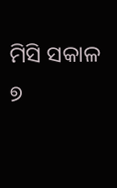ମିସି ସକାଳ ୭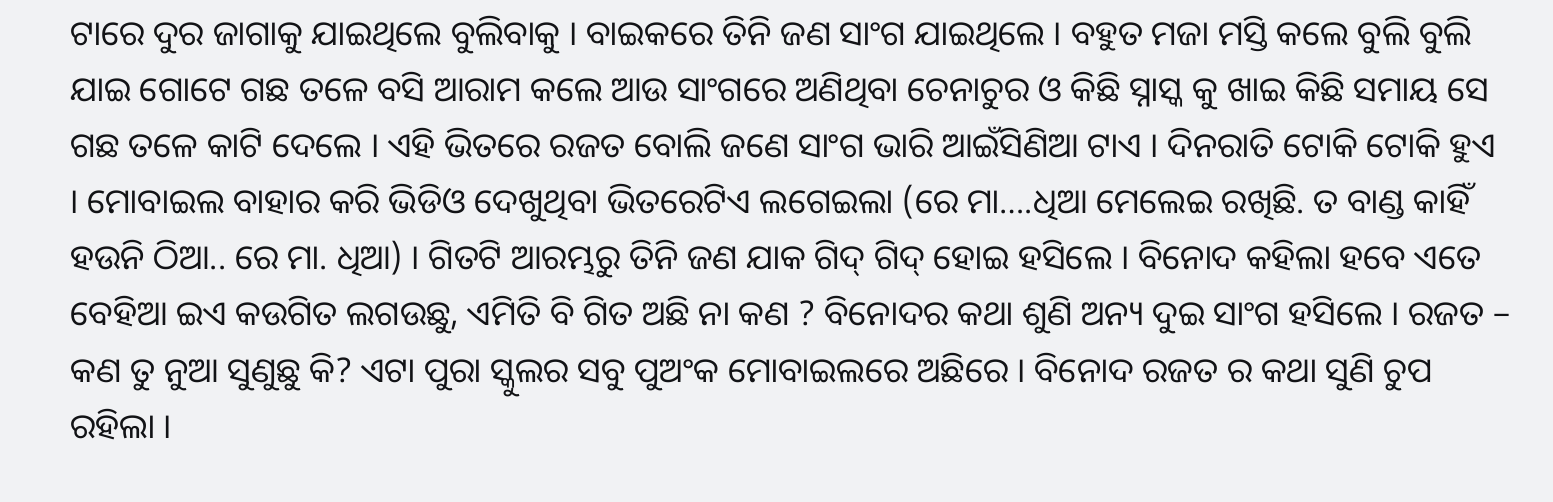ଟାରେ ଦୁର ଜାଗାକୁ ଯାଇଥିଲେ ବୁଲିବାକୁ । ବାଇକରେ ତିନି ଜଣ ସାଂଗ ଯାଇଥିଲେ । ବହୁତ ମଜା ମସ୍ତି କଲେ ବୁଲି ବୁଲି ଯାଇ ଗୋଟେ ଗଛ ତଳେ ବସି ଆରାମ କଲେ ଆଉ ସାଂଗରେ ଅଣିଥିବା ଚେନାଚୁର ଓ କିଛି ସ୍ନାସ୍କ କୁ ଖାଇ କିଛି ସମାୟ ସେ ଗଛ ତଳେ କାଟି ଦେଲେ । ଏହି ଭିତରେ ରଜତ ବୋଲି ଜଣେ ସାଂଗ ଭାରି ଆଇଁସିଣିଆ ଟାଏ । ଦିନରାତି ଟୋକି ଟୋକି ହୁଏ । ମୋବାଇଲ ବାହାର କରି ଭିଡିଓ ଦେଖୁଥିବା ଭିତରେଟିଏ ଲଗେଇଲା (ରେ ମା….ଧିଆ ମେଲେଇ ରଖିଛି. ତ ବାଣ୍ଡ କାହିଁ ହଉନି ଠିଆ.. ରେ ମା. ଧିଆ) । ଗିତଟି ଆରମ୍ଭରୁ ତିନି ଜଣ ଯାକ ଗିଦ୍ ଗିଦ୍ ହୋଇ ହସିଲେ । ବିନୋଦ କହିଲା ହବେ ଏତେ ବେହିଆ ଇଏ କଉଗିତ ଲଗଉଛୁ, ଏମିତି ବି ଗିତ ଅଛି ନା କଣ ? ବିନୋଦର କଥା ଶୁଣି ଅନ୍ୟ ଦୁଇ ସାଂଗ ହସିଲେ । ରଜତ – କଣ ତୁ ନୁଆ ସୁଣୁଛୁ କି? ଏଟା ପୁରା ସ୍କୁଲର ସବୁ ପୁଅଂକ ମୋବାଇଲରେ ଅଛିରେ । ବିନୋଦ ରଜତ ର କଥା ସୁଣି ଚୁପ ରହିଲା ।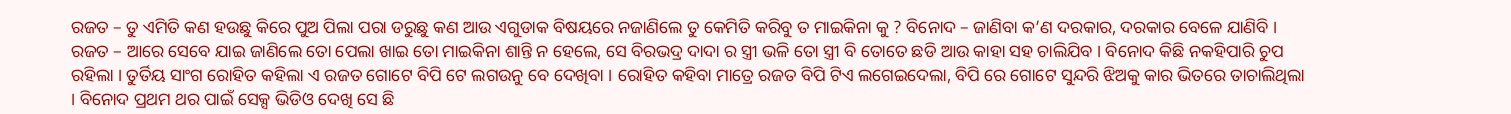ରଜତ – ତୁ ଏମିତି କଣ ହଉଛୁ କିରେ ପୁଅ ପିଲା ପରା ଡରୁଛୁ କଣ ଆଉ ଏଗୁଡାକ ବିଷୟରେ ନଜାଣିଲେ ତୁ କେମିତି କରିବୁ ତ ମାଇକିନା କୁ ? ବିନୋଦ – ଜାଣିବା କ’ଣ ଦରକାର, ଦରକାର ବେଳେ ଯାଣିବି ।
ରଜତ – ଆରେ ସେବେ ଯାଇ ଜାଣିଲେ ତୋ ପେଲା ଖାଇ ତୋ ମାଇକିନା ଶାନ୍ତି ନ ହେଲେ, ସେ ବିରଭଦ୍ର ଦାଦା ର ସ୍ତ୍ରୀ ଭଳି ତୋ ସ୍ତ୍ରୀ ବି ତୋତେ ଛଡି ଆଉ କାହା ସହ ଚାଲିଯିବ । ବିନୋଦ କିଛି ନକହିପାରି ଚୁପ ରହିଲା । ତୁର୍ତିୟ ସାଂଗ ରୋହିତ କହିଲା ଏ ରଜତ ଗୋଟେ ବିପି ଟେ ଲଗଉନୁ ବେ ଦେଖିବା । ରୋହିତ କହିବା ମାତ୍ରେ ରଜତ ବିପି ଟିଏ ଲଗେଇଦେଲା, ବିପି ରେ ଗୋଟେ ସୁନ୍ଦରି ଝିଅକୁ କାର ଭିତରେ ତାଚାଲିଥିଲା । ବିନୋଦ ପ୍ରଥମ ଥର ପାଇଁ ସେକ୍ସ ଭିଡିଓ ଦେଖି ସେ ଛି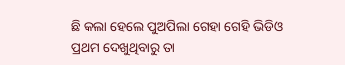ଛି କଲା ହେଲେ ପୁଅପିଲା ଗେହା ଗେହି ଭିଡିଓ ପ୍ରଥମ ଦେଖୁଥିବାରୁ ତା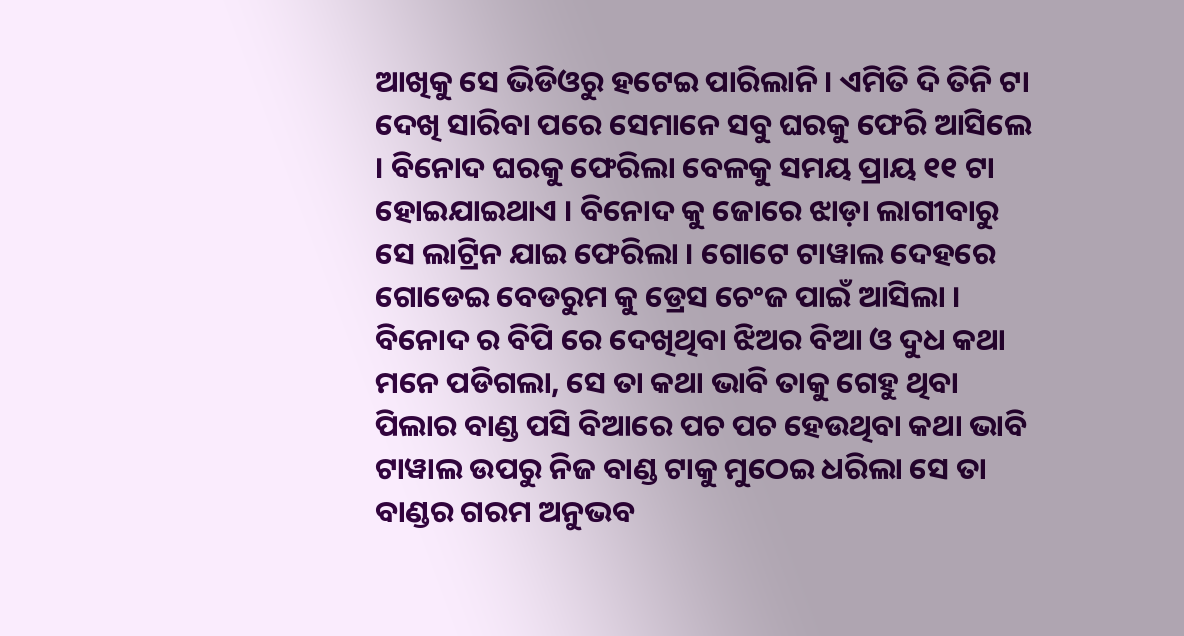ଆଖିକୁ ସେ ଭିଡିଓରୁ ହଟେଇ ପାରିଲାନି । ଏମିତି ଦି ତିନି ଟା ଦେଖି ସାରିବା ପରେ ସେମାନେ ସବୁ ଘରକୁ ଫେରି ଆସିଲେ । ବିନୋଦ ଘରକୁ ଫେରିଲା ବେଳକୁ ସମୟ ପ୍ରାୟ ୧୧ ଟା ହୋଇଯାଇଥାଏ । ବିନୋଦ କୁ ଜୋରେ ଝାଡ଼ା ଲାଗୀବାରୁ ସେ ଲାଟ୍ରିନ ଯାଇ ଫେରିଲା । ଗୋଟେ ଟାୱାଲ ଦେହରେ ଗୋଡେଇ ବେଡରୁମ କୁ ଡ୍ରେସ ଚେଂଜ ପାଇଁ ଆସିଲା । ବିନୋଦ ର ବିପି ରେ ଦେଖିଥିବା ଝିଅର ବିଆ ଓ ଦୁଧ କଥା ମନେ ପଡିଗଲା, ସେ ତା କଥା ଭାବି ତାକୁ ଗେହୁ ଥିବା ପିଲାର ବାଣ୍ଡ ପସି ବିଆରେ ପଚ ପଚ ହେଉଥିବା କଥା ଭାବି ଟାୱାଲ ଉପରୁ ନିଜ ବାଣ୍ଡ ଟାକୁ ମୁଠେଇ ଧରିଲା ସେ ତା ବାଣ୍ଡର ଗରମ ଅନୁଭବ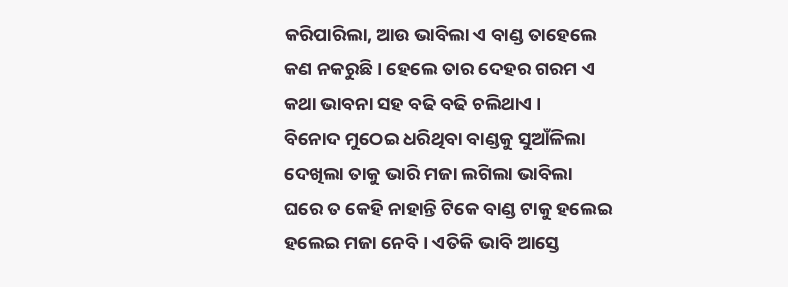କରିପାରିଲା, ଆଉ ଭାବିଲା ଏ ବାଣ୍ଡ ତାହେଲେ କଣ ନକରୁଛି । ହେଲେ ତାର ଦେହର ଗରମ ଏ କଥା ଭାବନା ସହ ବଢି ବଢି ଚଲିଥାଏ ।
ବିନୋଦ ମୁଠେଇ ଧରିଥିବା ବାଣ୍ଡକୁ ସୁଆଁଳିଲା ଦେଖିଲା ତାକୁ ଭାରି ମଜା ଲଗିଲା ଭାବିଲା ଘରେ ତ କେହି ନାହାନ୍ତି ଟିକେ ବାଣ୍ଡ ଟାକୁ ହଲେଇ ହଲେଇ ମଜା ନେବି । ଏତିକି ଭାବି ଆସ୍ତେ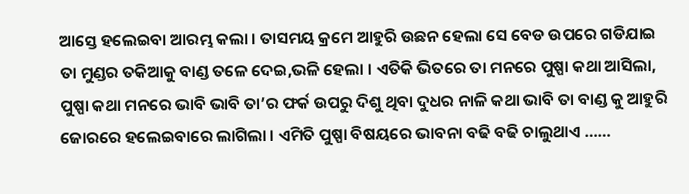ଆସ୍ତେ ହଲେଇବା ଆରମ୍ଭ କଲା । ତାସମୟ କ୍ରମେ ଆହୁରି ଉଛନ ହେଲା ସେ ବେଡ ଉପରେ ଗଡିଯାଇ ତା ମୁଣ୍ଡର ତକିଆକୁ ବାଣ୍ଡ ତଳେ ଦେଇ,ଭଳି ହେଲା । ଏତିକି ଭିତରେ ତା ମନରେ ପୁଷ୍ପା କଥା ଆସିଲା, ପୁଷ୍ପା କଥା ମନରେ ଭାବି ଭାବି ତା’ର ଫର୍କ ଉପରୁ ଦିଶୁ ଥିବା ଦୁଧର ନାଳି କଥା ଭାବି ତା ବାଣ୍ଡ କୁ ଆହୁରି ଜୋରରେ ହଲେଇବାରେ ଲାଗିଲା । ଏମିତି ପୁଷ୍ପା ବିଷୟରେ ଭାବନା ବଢି ବଢି ଚାଲୁଥାଏ ……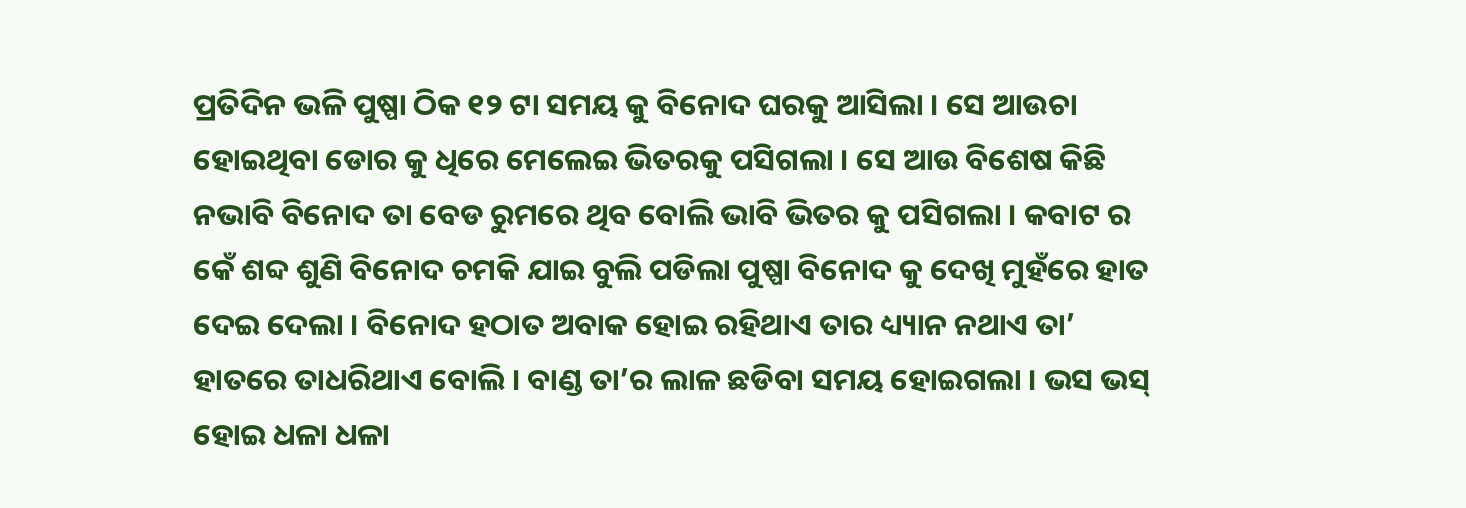ପ୍ରତିଦିନ ଭଳି ପୁଷ୍ପା ଠିକ ୧୨ ଟା ସମୟ କୁ ବିନୋଦ ଘରକୁ ଆସିଲା । ସେ ଆଉଚା ହୋଇଥିବା ଡୋର କୁ ଧିରେ ମେଲେଇ ଭିତରକୁ ପସିଗଲା । ସେ ଆଉ ବିଶେଷ କିଛି ନଭାବି ବିନୋଦ ତା ବେଡ ରୁମରେ ଥିବ ବୋଲି ଭାବି ଭିତର କୁ ପସିଗଲା । କବାଟ ର କେଁ ଶବ୍ଦ ଶୁଣି ବିନୋଦ ଚମକି ଯାଇ ବୁଲି ପଡିଲା ପୁଷ୍ପା ବିନୋଦ କୁ ଦେଖି ମୁହଁରେ ହାତ ଦେଇ ଦେଲା । ବିନୋଦ ହଠାତ ଅବାକ ହୋଇ ରହିଥାଏ ତାର ଧ୍ୟ୍ୟାନ ନଥାଏ ତା’ ହାତରେ ତାଧରିଥାଏ ବୋଲି । ବାଣ୍ଡ ତା’ର ଲାଳ ଛଡିବା ସମୟ ହୋଇଗଲା । ଭସ ଭସ୍ ହୋଇ ଧଳା ଧଳା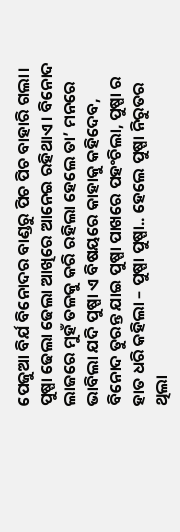ପେଜୁଆ ବିର୍ଯ ବିନୋଦର ବାଣ୍ଡରୁ ପିଚ ପିଚ ବାହାରି ଗଲା। ପୁଷ୍ପା ଢେଲା ଢେଲା ଆଖିରେ ଆନେଇ ରହିଥାଏ । ବିନୋଦ ଲାଜରେ ମୁହଁ ତଳକୁ କରି ରହିଲା ହେଲେ ତା’ ମନରେ ଭାବିଲା ଯଦି ପୁଷ୍ପା ଏ ବିଷୟରେ କାହାକୁ କହିଦେବ, ବିନୋଦ ତୁରନ୍ତ ଯାଇ ପୁଷ୍ପା ପାଖରେ ପହଂଚିଲା, ପୁଷ୍ପା ର ହାତ ଧରି କହିଲା – ପୁଷ୍ପା ପୁଷ୍ପା.. ହେଲେ ପୁଷ୍ପା ନିରୁତର ଥିଲା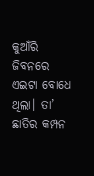କୁଆଁରି ଜିବନରେ ଏଇଟା ବୋଧେ ଥିଲା। ତା’ ଛାତିର କମ୍ପନ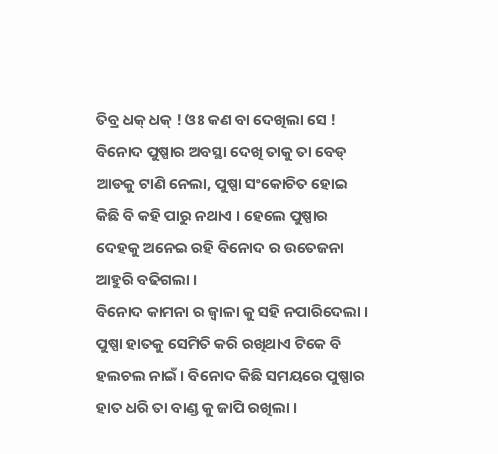ତିବ୍ର ଧକ୍ ଧକ୍ ! ଓଃ କଣ ବା ଦେଖିଲା ସେ ! ବିନୋଦ ପୁଷ୍ପାର ଅବସ୍ଥା ଦେଖି ତାକୁ ତା ବେଡ୍ ଆଡକୁ ଟାଣି ନେଲା, ପୁଷ୍ପା ସଂକୋଚିତ ହୋଇ କିଛି ବି କହି ପାରୁ ନଥାଏ । ହେଲେ ପୁଷ୍ପାର ଦେହକୁ ଅନେଇ ରହି ବିନୋଦ ର ଉତେଜନା ଆହୁରି ବଢିଗଲା ।
ବିନୋଦ କାମନା ର ଜ୍ୱାଳା କୁ ସହି ନପାରିଦେଲା । ପୁଷ୍ପା ହାତକୁ ସେମିତି କରି ରଖିଥାଏ ଟିକେ ବି ହଲଚଲ ନାଇଁ । ବିନୋଦ କିଛି ସମୟରେ ପୁଷ୍ପାର ହାତ ଧରି ତା ବାଣ୍ଡ କୁ ଜାପି ରଖିଲା ।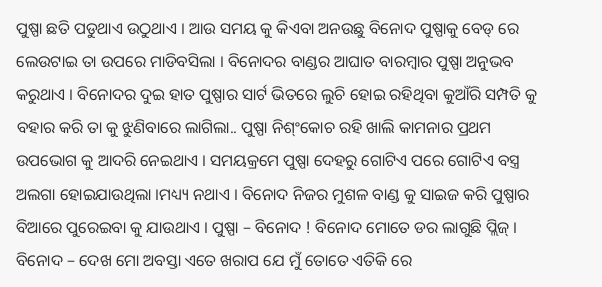ପୁଷ୍ପା ଛତି ପଡୁଥାଏ ଉଠୁଥାଏ । ଆଉ ସମୟ କୁ କିଏବା ଅନଉଛୁ ବିନୋଦ ପୁଷ୍ପାକୁ ବେଡ୍ ରେ ଲେଉଟାଇ ତା ଉପରେ ମାଡିବସିଲା । ବିନୋଦର ବାଣ୍ଡର ଆଘାତ ବାରମ୍ବାର ପୁଷ୍ପା ଅନୁଭବ କରୁଥାଏ । ବିନୋଦର ଦୁଇ ହାତ ପୁଷ୍ପାର ସାର୍ଟ ଭିତରେ ଲୁଚି ହୋଇ ରହିଥିବା କୁଆଁରି ସମ୍ପତି କୁ ବହାର କରି ତା କୁ ଝୁଣିବାରେ ଲାଗିଲା.. ପୁଷ୍ପା ନିଶ୍ଂକୋଚ ରହି ଖାଲି କାମନାର ପ୍ରଥମ ଉପଭୋଗ କୁ ଆଦରି ନେଇଥାଏ । ସମୟକ୍ରମେ ପୁଷ୍ପା ଦେହରୁ ଗୋଟିଏ ପରେ ଗୋଟିଏ ବସ୍ତ୍ର ଅଲଗା ହୋଇଯାଉଥିଲା ।ମଧ୍ୟ୍ୟ ନଥାଏ । ବିନୋଦ ନିଜର ମୁଶଳ ବାଣ୍ଡ କୁ ସାଇଜ କରି ପୁଷ୍ପାର ବିଆରେ ପୁରେଇବା କୁ ଯାଉଥାଏ । ପୁଷ୍ପା – ବିନୋଦ ! ବିନୋଦ ମୋତେ ଡର ଲାଗୁଛି ପ୍ଲିଜ୍ । ବିନୋଦ – ଦେଖ ମୋ ଅବସ୍ତା ଏତେ ଖରାପ ଯେ ମୁଁ ତୋତେ ଏତିକି ରେ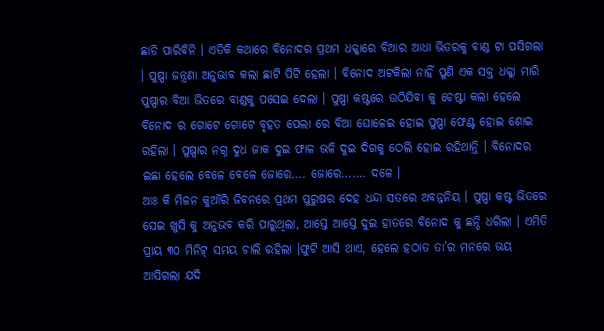ଛାଡି ପାରିବିନି । ଏତିକି କଥାରେ ବିନୋଦର ପ୍ରଥମ ଧକ୍କାରେ ବିଆର ଆଧା ଭିତରକୁ ବାଣ୍ଡ ଟା ପସିଗଲା । ପୁଷ୍ପା ଜନ୍ତ୍ରଣା ଅନୁଭାବ କଲା ଛାଟି ପିଟି ହେଲା । ବିନୋଦ ଅଟକିଲା ନାହିଁ ପୁଣି ଏକ ସକ୍ତ ଧକ୍କା ମାରି ପୁଷ୍ପାର ବିଆ ଭିତରେ ବାଣ୍ଡକୁ ପସେଇ ଦେଲା । ପୁଷ୍ପା କଷ୍ଟରେ ଉଠିଯିବା କୁ ଚେଷ୍ଟା କଲା ହେଲେ ବିନୋଦ ର ଗୋଟେ ଗୋଟେ ବୃହତ ପେଲା ରେ ବିଆ ଘୋଳେଇ ହୋଇ ପୁଷ୍ପା ଫେଣ୍ଟ ହୋଇ ଶୋଇ ରହିଲା । ପୁଷ୍ପାର ନଗ୍ନ ଦୁଧ ଜାକ ଦୁଇ ଫାଳ ଭଳି ଦୁଇ ଦିଗକୁ ଠେଲି ହୋଇ ରହିଥାନ୍ତି । ବିନୋଦର ଇଛା ହେଲେ ବେଳେ ବେଳେ ଜୋରେ…. ଜୋରେ……. ଦଳେ ।
ଆଃ କି ମିଳନ କୁଆଁରି ଜିବନରେ ପ୍ରଥମ ପୁରୁଷର ଦେହ ଧନ୍ଦା ସତରେ ଅବନ୍ନନିୟ । ପୁଷ୍ପା କଷ୍ଟ ଭିତରେ ସେଇ ଖୁସି କୁ ଅନୁଭବ କରି ପାରୁଥିଲା, ଆସ୍ତେ ଆସ୍ତେ ଦୁଇ ହାତରେ ବିନୋଦ କୁ ଛନ୍ଦି ଧରିଲା । ଏମିତି ପ୍ରାୟ ୩୦ ମିନିଟ୍ ସମୟ ଚାଲି ରହିଲା ।ଫୁଟି ଆସି ଥାଏ, ହେଲେ ହଠାତ ତା’ର ମନରେ ଭୟ ଆସିଗଲା ଯଦି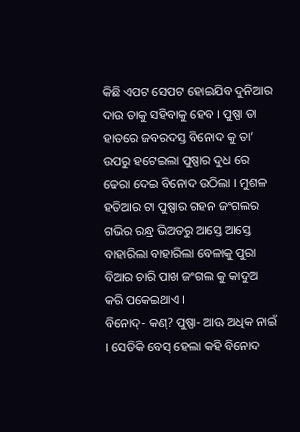କିଛି ଏପଟ ସେପଟ ହୋଇଯିବ ଦୁନିଆର ଦାଉ ତାକୁ ସହିବାକୁ ହେବ । ପୁଷ୍ପା ତା ହାତରେ ଜବରଦସ୍ତ ବିନୋଦ କୁ ତା’ ଉପରୁ ହଟେଇଲା ପୁଷ୍ପାର ଦୁଧ ରେ ଢେରା ଦେଇ ବିନୋଦ ଉଠିଲା । ମୁଶଳ ହତିଆର ଟା ପୁଷ୍ପାର ଗହନ ଜଂଗଲର ଗଭିର ରନ୍ଧ୍ର ଭିଅତରୁ ଆସ୍ତେ ଆସ୍ତେ ବାହାରିଲା ବାହାରିଲା ବେଳାକୁ ପୁରା ବିଆର ଚାରି ପାଖ ଜଂଗଲ କୁ କାଦୁଅ କରି ପକେଇଥାଏ ।
ବିନୋଦ୍- କଣ୍? ପୁଷ୍ପା- ଆଊ ଅଧିକ ନାଇଁ । ସେତିକି ବେସ୍ ହେଲା କହି ବିନୋଦ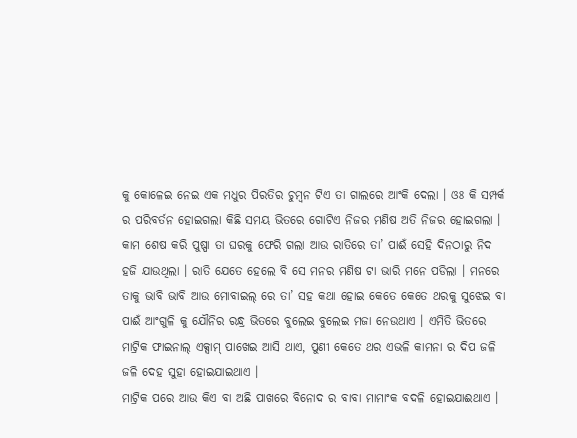କୁ କୋଳେଇ ନେଇ ଏକ ମଧୁର ପିରତିର ଚୁମ୍ବନ ଟିଏ ତା ଗାଲରେ ଆଂକି ଦେଲା । ଓଃ କି ସମ୍ପର୍କ ର ପରିବର୍ତନ ହୋଇଗଲା କିଛି ସମୟ ଭିତରେ ଗୋଟିଏ ନିଜର ମଣିଷ ଅତି ନିଜର ହୋଇଗଲା ।
କାମ ଶେଷ କରି ପୁଷ୍ପା ତା ଘରକୁ ଫେରି ଗଲା ଆଉ ରାତିରେ ତା’ ପାଈଁ ସେହି ଦିନଠାରୁ ନିଦ ହଜି ଯାଉଥିଲା । ରାତି ଯେତେ ହେଲେ ବି ସେ ମନର ମଣିଷ ଟା ଭାରି ମନେ ପଡିଲା । ମନରେ ତାକୁ ଭାବି ଭାବି ଆଉ ମୋବାଇଲ୍ ରେ ତା’ ସହ କଥା ହୋଇ କେତେ କେତେ ଥରକୁ ସୁଝେଇ ବା ପାଈଁ ଆଂଗୁଳି କୁ ଯୌନିର ରନ୍ଧ୍ର ଭିତରେ ବୁଲେଇ ବୁଲେଇ ମଜା ନେଉଥାଏ । ଏମିତି ଭିତରେ ମାଟ୍ରିକ ଫାଇନାଲ୍ ଏକ୍ସାମ୍ ପାଖେଇ ଆସି ଥାଏ, ପୁଣୀ କେତେ ଥର ଏଭଳି କାମନା ର ଦିପ ଜଳି ଜଳି ଦେହ ସୁହା ହୋଇଯାଇଥାଏ ।
ମାଟ୍ରିକ ପରେ ଆଉ କିଏ ବା ଅଛି ପାଖରେ ବିନୋଦ ର ବାବା ମାମାଂକ ବଦଳି ହୋଇଯାଈଥାଏ ।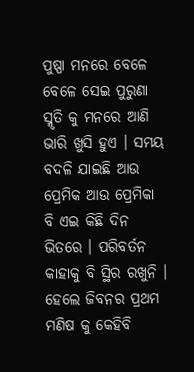ପୁଷ୍ପା ମନରେ ବେଳେ ବେଳେ ସେଇ ପୁରୁଣା ସ୍ମୃତି କୁ ମନରେ ଆଣି ଭାରି ଖୁସି ହୁଏ । ସମୟ ବଦଳି ଯାଇଛି ଆଉ ପ୍ରେମିକ ଆଉ ପ୍ରେମିକା ବି ଏଇ କିଛି ଦିନ ଭିତରେ । ପରିବର୍ତନ କାହାକୁ ବି ସ୍ଥିର ରଖୁନି । ହେଲେ ଜିବନର ପ୍ରଥମ ମଣିଷ କୁ କେହିବି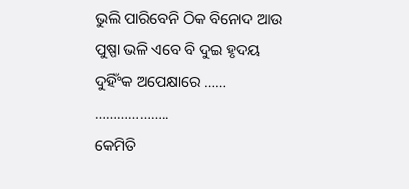ଭୁଲି ପାରିବେନି ଠିକ ବିନୋଦ ଆଉ ପୁଷ୍ପା ଭଳି ଏବେ ବି ଦୁଇ ହୃଦୟ ଦୁହିଁଂକ ଅପେକ୍ଷାରେ …… ………………..
କେମିତି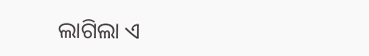ଲାଗିଲା ଏ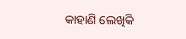କାହାଣି ଲେଖିକି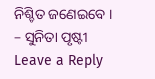ନିଶ୍ଚିତ ଜଣେଇବେ ।
– ସୁନିତା ପୃଷ୍ଟୀ
Leave a Reply